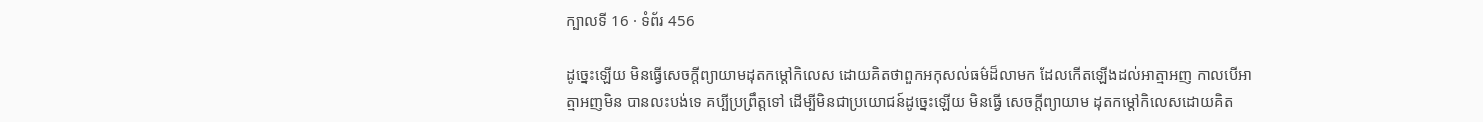ក្បាលទី 16 · ទំព័រ 456

ដូច្នេះឡើយ មិនធ្វើសេចក្តីព្យាយាមដុតកម្តៅកិលេស ដោយគិតថាពួកអកុសល់ធម៌ដ៏លាមក ដែលកើតឡើងដល់អាត្មាអញ កាលបើអាត្មាអញមិន បានលះបង់ទេ គប្បីប្រព្រឹត្តទៅ ដើម្បីមិនជាប្រយោជន៍ដូច្នេះឡើយ មិនធ្វើ សេចក្តីព្យាយាម ដុតកម្តៅកិលេសដោយគិត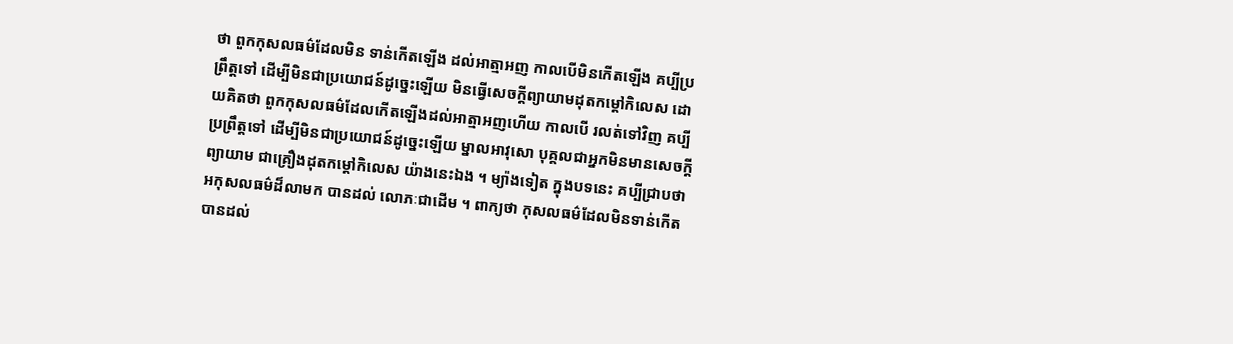ថា ពួកកុសលធម៌ដែលមិន ទាន់កើតឡើង ដល់អាត្មាអញ កាលបើមិនកើតឡើង គប្បីប្រព្រឹត្តទៅ ដើម្បីមិនជាប្រយោជន៍ដូច្នេះឡើយ មិនធ្វើសេចក្តីព្យាយាមដុតកម្តៅកិលេស ដោយគិតថា ពួកកុសលធម៌ដែលកើតឡើងដល់អាត្មាអញហើយ កាលបើ រលត់ទៅវិញ គប្បីប្រព្រឹត្តទៅ ដើម្បីមិនជាប្រយោជន៍ដូច្នេះឡើយ ម្នាលអាវុសោ បុគ្គលជាអ្នកមិនមានសេចក្តីព្យាយាម ជាគ្រឿងដុតកម្តៅកិលេស យ៉ាងនេះឯង ។ ម្យ៉ាងទៀត ក្នុងបទនេះ គប្បីជ្រាបថា អកុសលធម៌ដ៏លាមក បានដល់ លោភៈជាដើម ។ ពាក្យថា កុសលធម៌ដែលមិនទាន់កើត បានដល់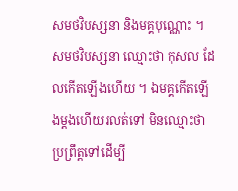សមថវិបស្សនា និងមគ្គបុណ្ណោះ ។ សមថវិបស្សនា ឈ្មោះថា កុសល ដែលកើតឡើងហើយ ។ ឯមគ្គកើតឡើងម្តងហើយរលត់ទៅ មិនឈ្មោះថា ប្រព្រឹត្តទៅដើម្បី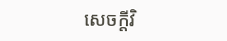សេចក្តីវិ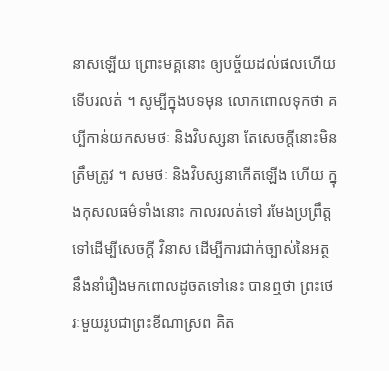នាសឡើយ ព្រោះមគ្គនោះ ឲ្យបច្ច័យដល់ផលហើយ ទើបរលត់ ។ សូម្បីក្នុងបទមុន លោកពោលទុកថា គប្បីកាន់យកសមថៈ និងវិបស្សនា តែសេចក្តីនោះមិនត្រឹមត្រូវ ។ សមថៈ និងវិបស្សនាកើតឡើង ហើយ ក្នុងកុសលធម៌ទាំងនោះ កាលរលត់ទៅ រមែងប្រព្រឹត្តទៅដើម្បីសេចក្តី វិនាស ដើម្បីការជាក់ច្បាស់នៃអត្ថ នឹងនាំរឿងមកពោលដូចតទៅនេះ បានឮថា ព្រះថេរៈមួយរូបជាព្រះខីណាស្រព គិត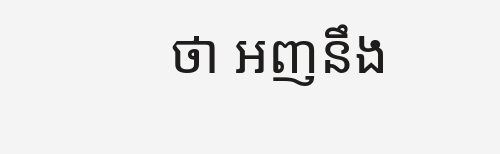ថា អញនឹង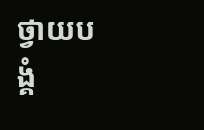ថ្វាយបង្គំ